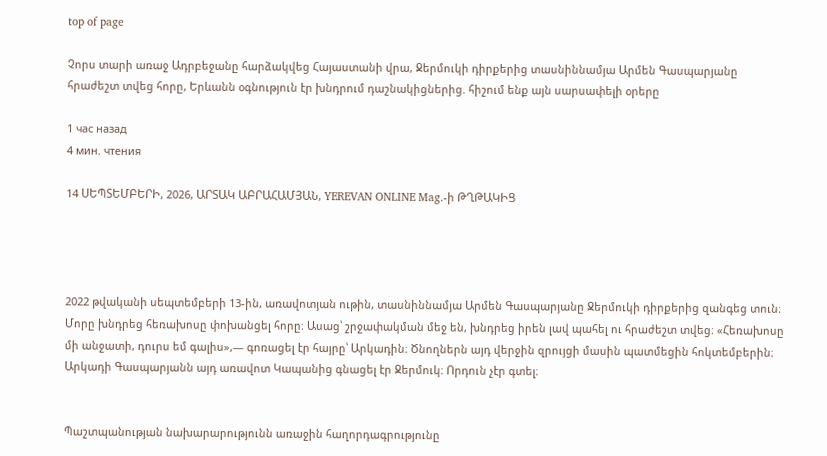top of page

Չորս տարի առաջ Ադրբեջանը հարձակվեց Հայաստանի վրա, Ջերմուկի դիրքերից տասնիննամյա Արմեն Գասպարյանը հրաժեշտ տվեց հորը, Երևանն օգնություն էր խնդրում դաշնակիցներից. հիշում ենք այն սարսափելի օրերը

1 час назад
4 мин. чтения

14 ՍԵՊՏԵՄԲԵՐԻ, 2026, ԱՐՏԱԿ ԱԲՐԱՀԱՄՅԱՆ, YEREVAN ONLINE Mag.-ի ԹՂԹԱԿԻՑ




2022 թվականի սեպտեմբերի 13-ին, առավոտյան ութին, տասնիննամյա Արմեն Գասպարյանը Ջերմուկի դիրքերից զանգեց տուն։ Մորը խնդրեց հեռախոսը փոխանցել հորը։ Ասաց՝ շրջափակման մեջ են, խնդրեց իրեն լավ պահել ու հրաժեշտ տվեց։ «Հեռախոսը մի անջատի, դուրս եմ գալիս»,— գոռացել էր հայրը՝ Արկադին։ Ծնողներն այդ վերջին զրույցի մասին պատմեցին հոկտեմբերին։ Արկադի Գասպարյանն այդ առավոտ Կապանից գնացել էր Ջերմուկ։ Որդուն չէր գտել։


Պաշտպանության նախարարությունն առաջին հաղորդագրությունը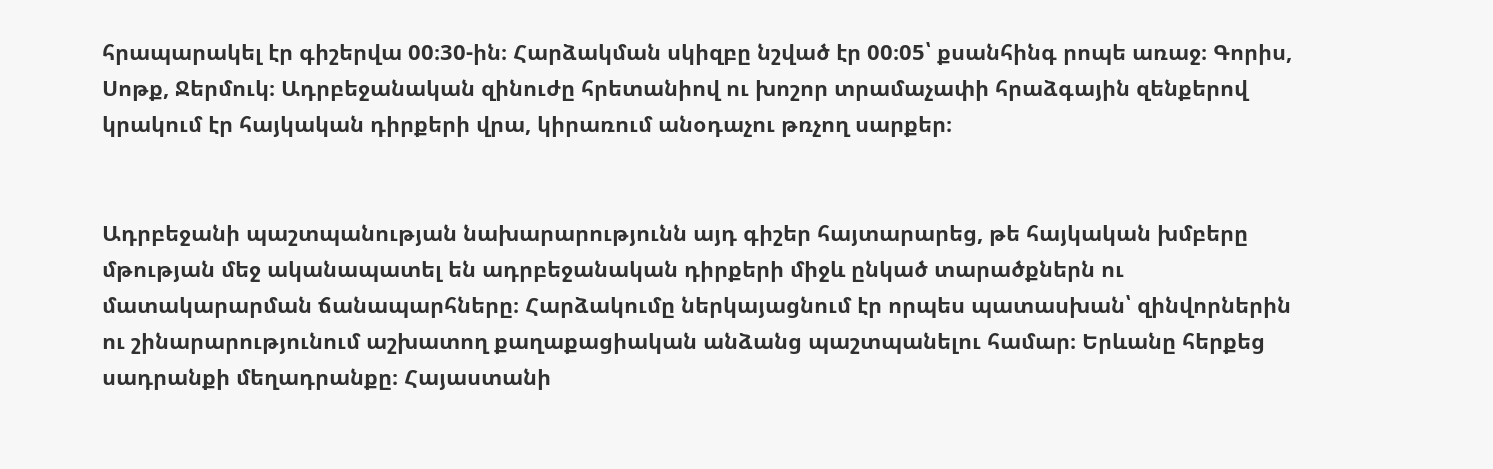հրապարակել էր գիշերվա 00։30-ին։ Հարձակման սկիզբը նշված էր 00։05՝ քսանհինգ րոպե առաջ։ Գորիս, Սոթք, Ջերմուկ։ Ադրբեջանական զինուժը հրետանիով ու խոշոր տրամաչափի հրաձգային զենքերով կրակում էր հայկական դիրքերի վրա, կիրառում անօդաչու թռչող սարքեր։


Ադրբեջանի պաշտպանության նախարարությունն այդ գիշեր հայտարարեց, թե հայկական խմբերը մթության մեջ ականապատել են ադրբեջանական դիրքերի միջև ընկած տարածքներն ու մատակարարման ճանապարհները։ Հարձակումը ներկայացնում էր որպես պատասխան՝ զինվորներին ու շինարարությունում աշխատող քաղաքացիական անձանց պաշտպանելու համար։ Երևանը հերքեց սադրանքի մեղադրանքը։ Հայաստանի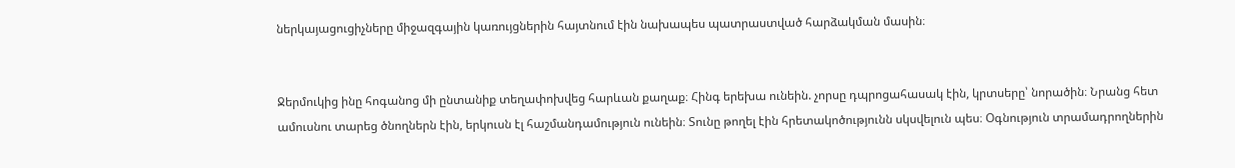ներկայացուցիչները միջազգային կառույցներին հայտնում էին նախապես պատրաստված հարձակման մասին։


Ջերմուկից ինը հոգանոց մի ընտանիք տեղափոխվեց հարևան քաղաք։ Հինգ երեխա ունեին. չորսը դպրոցահասակ էին, կրտսերը՝ նորածին։ Նրանց հետ ամուսնու տարեց ծնողներն էին, երկուսն էլ հաշմանդամություն ունեին։ Տունը թողել էին հրետակոծությունն սկսվելուն պես։ Օգնություն տրամադրողներին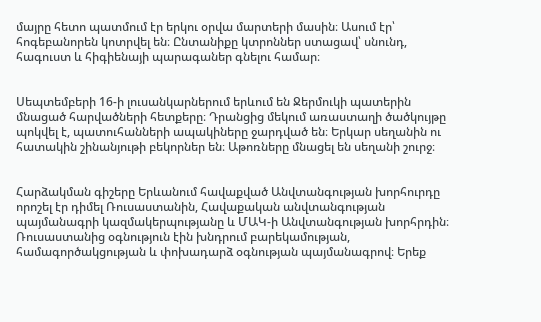մայրը հետո պատմում էր երկու օրվա մարտերի մասին։ Ասում էր՝ հոգեբանորեն կոտրվել են։ Ընտանիքը կտրոններ ստացավ՝ սնունդ, հագուստ և հիգիենայի պարագաներ գնելու համար։


Սեպտեմբերի 16-ի լուսանկարներում երևում են Ջերմուկի պատերին մնացած հարվածների հետքերը։ Դրանցից մեկում առաստաղի ծածկույթը պոկվել է, պատուհանների ապակիները ջարդված են։ Երկար սեղանին ու հատակին շինանյութի բեկորներ են։ Աթոռները մնացել են սեղանի շուրջ։


Հարձակման գիշերը Երևանում հավաքված Անվտանգության խորհուրդը որոշել էր դիմել Ռուսաստանին, Հավաքական անվտանգության պայմանագրի կազմակերպությանը և ՄԱԿ-ի Անվտանգության խորհրդին։ Ռուսաստանից օգնություն էին խնդրում բարեկամության, համագործակցության և փոխադարձ օգնության պայմանագրով։ Երեք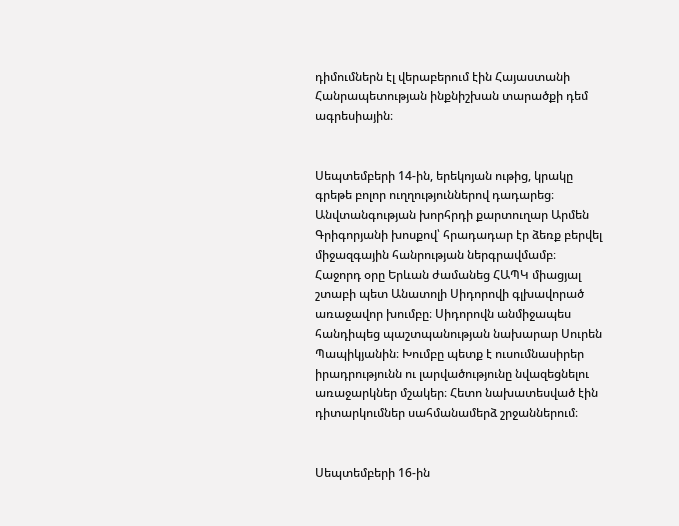դիմումներն էլ վերաբերում էին Հայաստանի Հանրապետության ինքնիշխան տարածքի դեմ ագրեսիային։


Սեպտեմբերի 14-ին, երեկոյան ութից, կրակը գրեթե բոլոր ուղղություններով դադարեց։ Անվտանգության խորհրդի քարտուղար Արմեն Գրիգորյանի խոսքով՝ հրադադար էր ձեռք բերվել միջազգային հանրության ներգրավմամբ։ Հաջորդ օրը Երևան ժամանեց ՀԱՊԿ միացյալ շտաբի պետ Անատոլի Սիդորովի գլխավորած առաջավոր խումբը։ Սիդորովն անմիջապես հանդիպեց պաշտպանության նախարար Սուրեն Պապիկյանին։ Խումբը պետք է ուսումնասիրեր իրադրությունն ու լարվածությունը նվազեցնելու առաջարկներ մշակեր։ Հետո նախատեսված էին դիտարկումներ սահմանամերձ շրջաններում։


Սեպտեմբերի 16-ին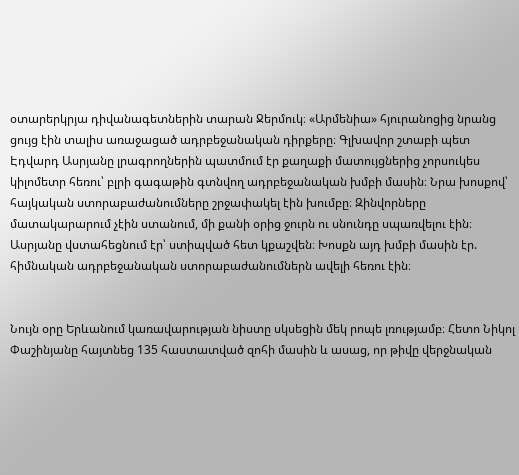օտարերկրյա դիվանագետներին տարան Ջերմուկ։ «Արմենիա» հյուրանոցից նրանց ցույց էին տալիս առաջացած ադրբեջանական դիրքերը։ Գլխավոր շտաբի պետ Էդվարդ Ասրյանը լրագրողներին պատմում էր քաղաքի մատույցներից չորսուկես կիլոմետր հեռու՝ բլրի գագաթին գտնվող ադրբեջանական խմբի մասին։ Նրա խոսքով՝ հայկական ստորաբաժանումները շրջափակել էին խումբը։ Զինվորները մատակարարում չէին ստանում, մի քանի օրից ջուրն ու սնունդը սպառվելու էին։ Ասրյանը վստահեցնում էր՝ ստիպված հետ կքաշվեն։ Խոսքն այդ խմբի մասին էր. հիմնական ադրբեջանական ստորաբաժանումներն ավելի հեռու էին։


Նույն օրը Երևանում կառավարության նիստը սկսեցին մեկ րոպե լռությամբ։ Հետո Նիկոլ Փաշինյանը հայտնեց 135 հաստատված զոհի մասին և ասաց, որ թիվը վերջնական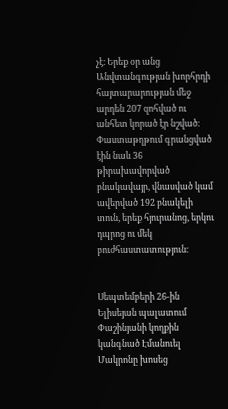չէ։ Երեք օր անց Անվտանգության խորհրդի հայտարարության մեջ արդեն 207 զոհված ու անհետ կորած էր նշված։ Փաստաթղթում գրանցված էին նաև 36 թիրախավորված բնակավայր, վնասված կամ ավերված 192 բնակելի տուն, երեք հյուրանոց, երկու դպրոց ու մեկ բուժհաստատություն։


Սեպտեմբերի 26-ին Ելիսեյան պալատում Փաշինյանի կողքին կանգնած Էմանուել Մակրոնը խոսեց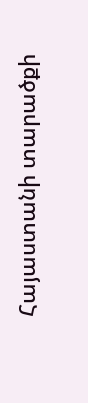Հայաստանի տարածքի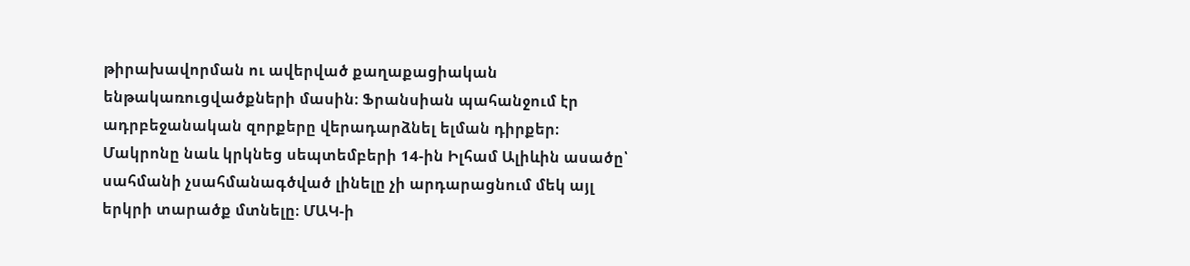թիրախավորման ու ավերված քաղաքացիական ենթակառուցվածքների մասին։ Ֆրանսիան պահանջում էր ադրբեջանական զորքերը վերադարձնել ելման դիրքեր։ Մակրոնը նաև կրկնեց սեպտեմբերի 14-ին Իլհամ Ալիևին ասածը՝ սահմանի չսահմանագծված լինելը չի արդարացնում մեկ այլ երկրի տարածք մտնելը։ ՄԱԿ-ի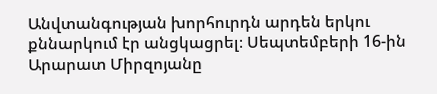Անվտանգության խորհուրդն արդեն երկու քննարկում էր անցկացրել։ Սեպտեմբերի 16-ին Արարատ Միրզոյանը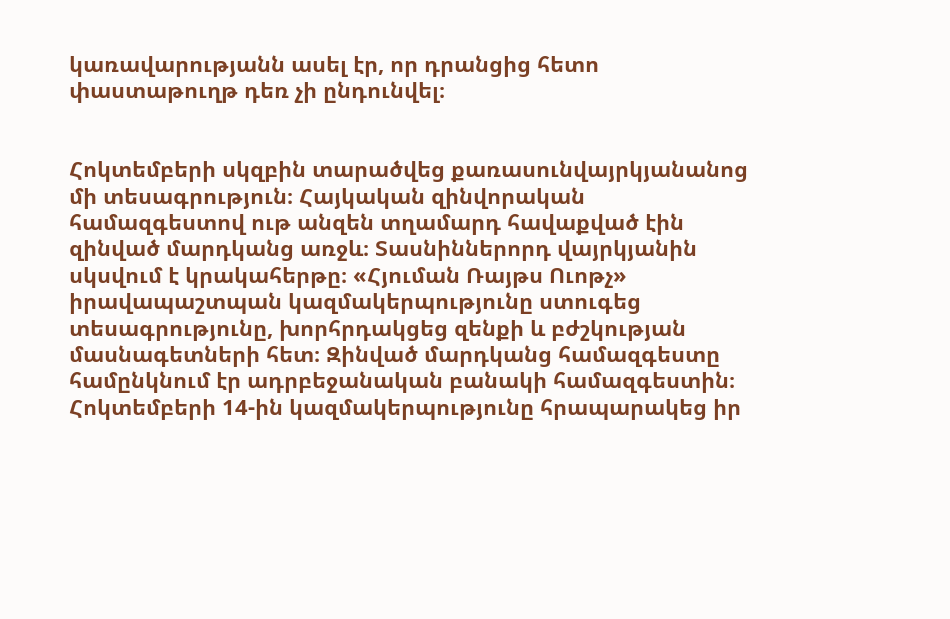կառավարությանն ասել էր, որ դրանցից հետո փաստաթուղթ դեռ չի ընդունվել։


Հոկտեմբերի սկզբին տարածվեց քառասունվայրկյանանոց մի տեսագրություն։ Հայկական զինվորական համազգեստով ութ անզեն տղամարդ հավաքված էին զինված մարդկանց առջև։ Տասնիններորդ վայրկյանին սկսվում է կրակահերթը։ «Հյուման Ռայթս Ուոթչ» իրավապաշտպան կազմակերպությունը ստուգեց տեսագրությունը, խորհրդակցեց զենքի և բժշկության մասնագետների հետ։ Զինված մարդկանց համազգեստը համընկնում էր ադրբեջանական բանակի համազգեստին։ Հոկտեմբերի 14-ին կազմակերպությունը հրապարակեց իր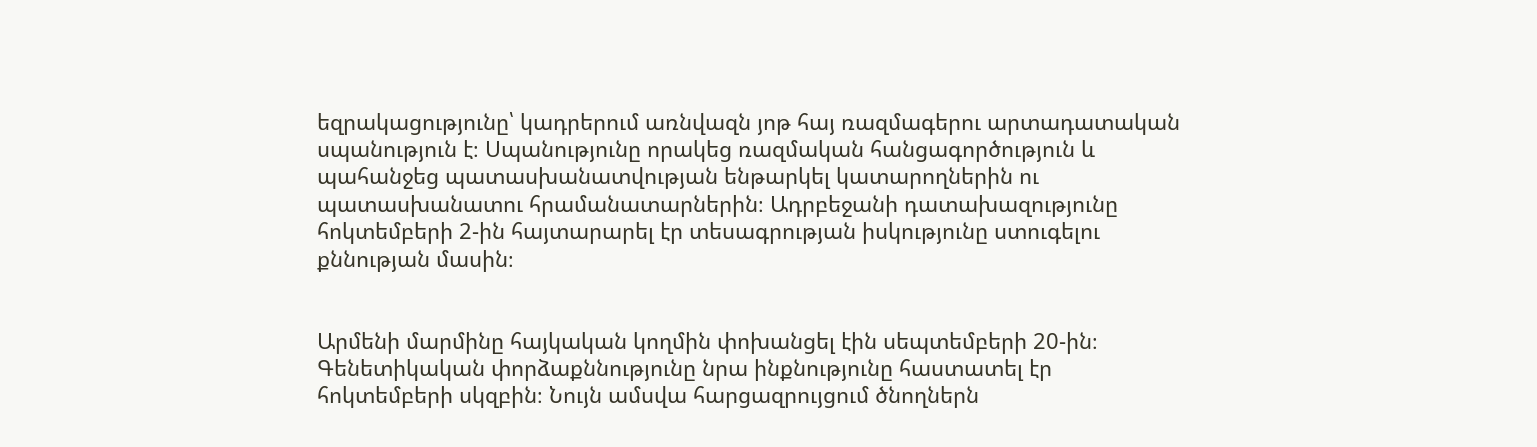եզրակացությունը՝ կադրերում առնվազն յոթ հայ ռազմագերու արտադատական սպանություն է։ Սպանությունը որակեց ռազմական հանցագործություն և պահանջեց պատասխանատվության ենթարկել կատարողներին ու պատասխանատու հրամանատարներին։ Ադրբեջանի դատախազությունը հոկտեմբերի 2-ին հայտարարել էր տեսագրության իսկությունը ստուգելու քննության մասին։


Արմենի մարմինը հայկական կողմին փոխանցել էին սեպտեմբերի 20-ին։ Գենետիկական փորձաքննությունը նրա ինքնությունը հաստատել էր հոկտեմբերի սկզբին։ Նույն ամսվա հարցազրույցում ծնողներն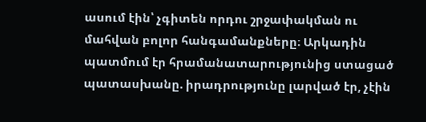ասում էին՝ չգիտեն որդու շրջափակման ու մահվան բոլոր հանգամանքները։ Արկադին պատմում էր հրամանատարությունից ստացած պատասխանը. իրադրությունը լարված էր, չէին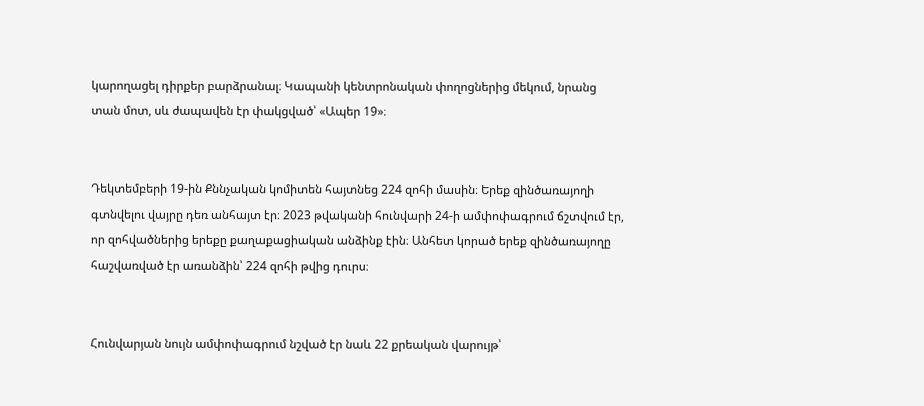կարողացել դիրքեր բարձրանալ։ Կապանի կենտրոնական փողոցներից մեկում, նրանց տան մոտ, սև ժապավեն էր փակցված՝ «Ապեր 19»։


Դեկտեմբերի 19-ին Քննչական կոմիտեն հայտնեց 224 զոհի մասին։ Երեք զինծառայողի գտնվելու վայրը դեռ անհայտ էր։ 2023 թվականի հունվարի 24-ի ամփոփագրում ճշտվում էր, որ զոհվածներից երեքը քաղաքացիական անձինք էին։ Անհետ կորած երեք զինծառայողը հաշվառված էր առանձին՝ 224 զոհի թվից դուրս։


Հունվարյան նույն ամփոփագրում նշված էր նաև 22 քրեական վարույթ՝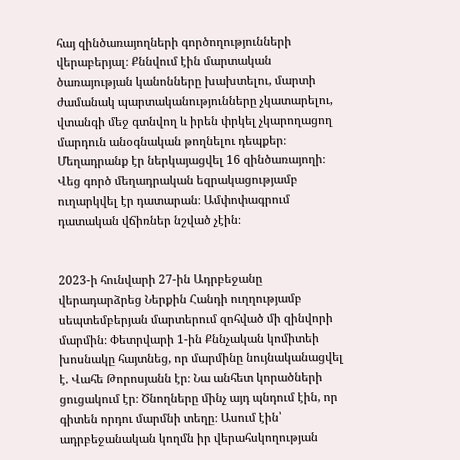հայ զինծառայողների գործողությունների վերաբերյալ։ Քննվում էին մարտական ծառայության կանոնները խախտելու, մարտի ժամանակ պարտականությունները չկատարելու, վտանգի մեջ գտնվող և իրեն փրկել չկարողացող մարդուն անօգնական թողնելու դեպքեր։ Մեղադրանք էր ներկայացվել 16 զինծառայողի։ Վեց գործ մեղադրական եզրակացությամբ ուղարկվել էր դատարան։ Ամփոփագրում դատական վճիռներ նշված չէին։


2023-ի հունվարի 27-ին Ադրբեջանը վերադարձրեց Ներքին Հանդի ուղղությամբ սեպտեմբերյան մարտերում զոհված մի զինվորի մարմին։ Փետրվարի 1-ին Քննչական կոմիտեի խոսնակը հայտնեց, որ մարմինը նույնականացվել է. Վահե Թորոսյանն էր։ Նա անհետ կորածների ցուցակում էր։ Ծնողները մինչ այդ պնդում էին, որ գիտեն որդու մարմնի տեղը։ Ասում էին՝ ադրբեջանական կողմն իր վերահսկողության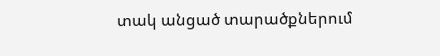տակ անցած տարածքներում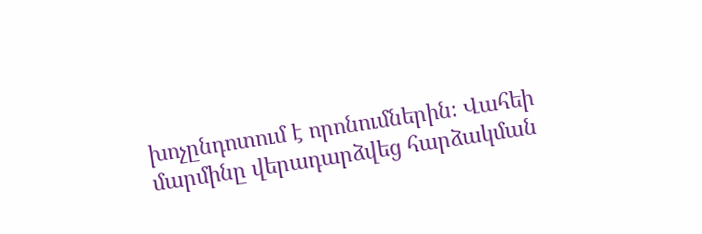խոչընդոտում է որոնումներին։ Վահեի մարմինը վերադարձվեց հարձակման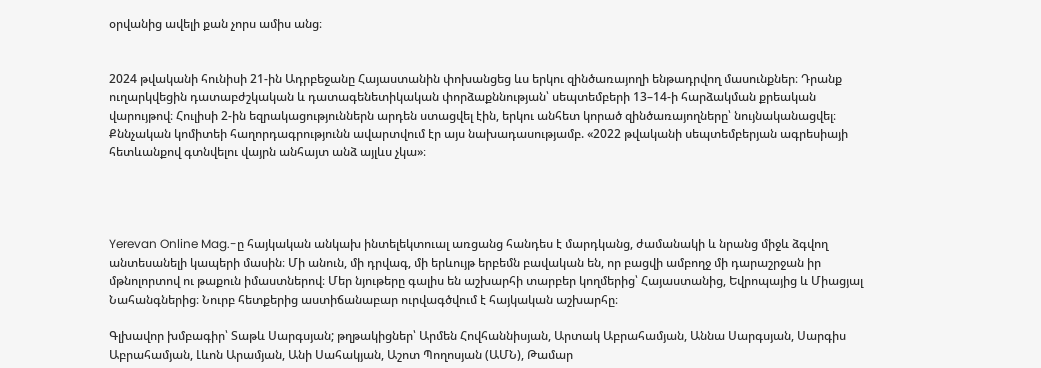օրվանից ավելի քան չորս ամիս անց։


2024 թվականի հունիսի 21-ին Ադրբեջանը Հայաստանին փոխանցեց ևս երկու զինծառայողի ենթադրվող մասունքներ։ Դրանք ուղարկվեցին դատաբժշկական և դատագենետիկական փորձաքննության՝ սեպտեմբերի 13–14-ի հարձակման քրեական վարույթով։ Հուլիսի 2-ին եզրակացություններն արդեն ստացվել էին, երկու անհետ կորած զինծառայողները՝ նույնականացվել։ Քննչական կոմիտեի հաղորդագրությունն ավարտվում էր այս նախադասությամբ. «2022 թվականի սեպտեմբերյան ագրեսիայի հետևանքով գտնվելու վայրն անհայտ անձ այլևս չկա»։




Yerevan Online Mag.-ը հայկական անկախ ինտելեկտուալ առցանց հանդես է մարդկանց, ժամանակի և նրանց միջև ձգվող անտեսանելի կապերի մասին։ Մի անուն, մի դրվագ, մի երևույթ երբեմն բավական են, որ բացվի ամբողջ մի դարաշրջան իր մթնոլորտով ու թաքուն իմաստներով։ Մեր նյութերը գալիս են աշխարհի տարբեր կողմերից՝ Հայաստանից, Եվրոպայից և Միացյալ Նահանգներից։ Նուրբ հետքերից աստիճանաբար ուրվագծվում է հայկական աշխարհը։

Գլխավոր խմբագիր՝ Տաթև Սարգսյան; թղթակիցներ՝ Արմեն Հովհաննիսյան, Արտակ Աբրահամյան, Աննա Սարգսյան, Սարգիս Աբրահամյան, Լևոն Արամյան, Անի Սահակյան, Աշոտ Պողոսյան (ԱՄՆ), Թամար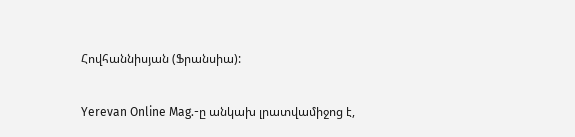Հովհաննիսյան (Ֆրանսիա):

Yerevan Online Mag.-ը անկախ լրատվամիջոց է,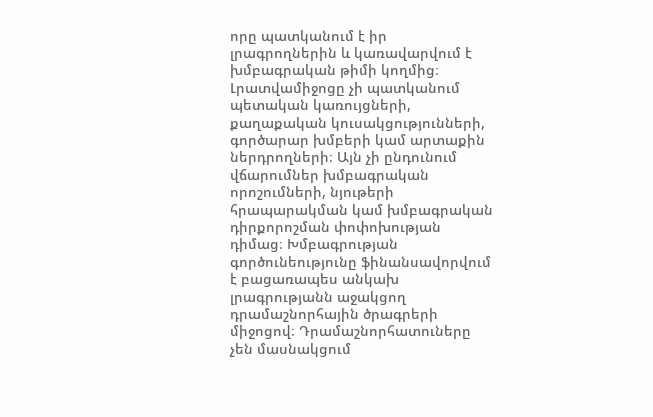որը պատկանում է իր լրագրողներին և կառավարվում է խմբագրական թիմի կողմից։ Լրատվամիջոցը չի պատկանում պետական կառույցների, քաղաքական կուսակցությունների, գործարար խմբերի կամ արտաքին ներդրողների։ Այն չի ընդունում վճարումներ խմբագրական որոշումների, նյութերի հրապարակման կամ խմբագրական դիրքորոշման փոփոխության դիմաց։ Խմբագրության գործունեությունը ֆինանսավորվում է բացառապես անկախ լրագրությանն աջակցող դրամաշնորհային ծրագրերի միջոցով։ Դրամաշնորհատուները չեն մասնակցում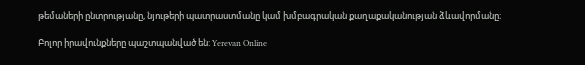թեմաների ընտրությանը, նյութերի պատրաստմանը կամ խմբագրական քաղաքականության ձևավորմանը։

Բոլոր իրավունքները պաշտպանված են: Yerevan Online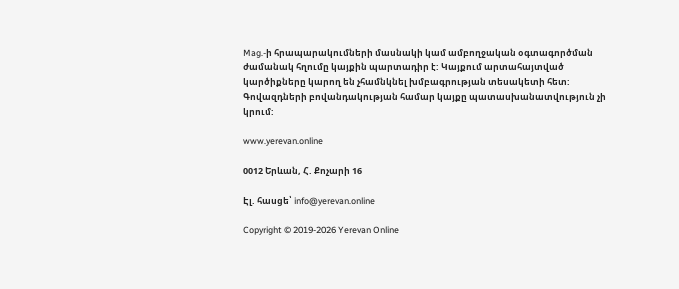Mag.-ի հրապարակումների մասնակի կամ ամբողջական օգտագործման ժամանակ հղումը կայքին պարտադիր է: Կայքում արտահայտված կարծիքները կարող են չհամնկնել խմբագրության տեսակետի հետ: Գովազդների բովանդակության համար կայքը պատասխանատվություն չի կրում:

www.yerevan.online

0012 Երևան, Հ. Քոչարի 16

Էլ. հասցե՝ info@yerevan.online

Copyright © 2019-2026 Yerevan Online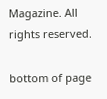Magazine. All rights reserved.

bottom of page